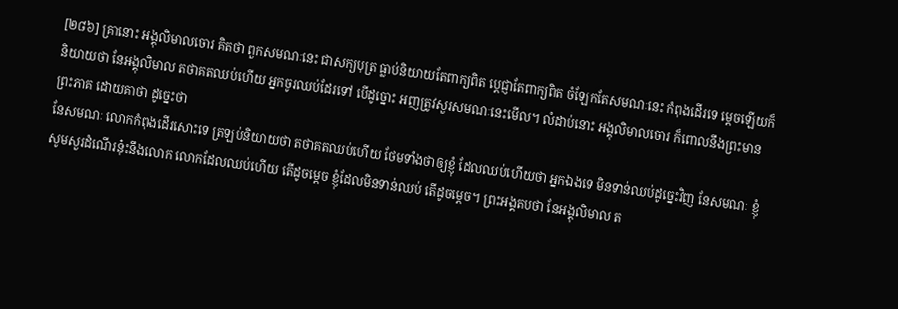[២៨៦] គ្រានោះ អង្គុលិមាលចោរ គិតថា ពួកសមណៈនេះ ជាសក្យបុត្រ ធ្លាប់និយាយតែពាក្យពិត ប្តេជ្ញាតែពាក្យពិត ចំឡែកតែសមណៈនេះ កំពុងដើរទេ ម្តេចឡើយក៏និយាយថា នែអង្គុលិមាល តថាគតឈប់ហើយ អ្នកចូរឈប់ដែរទៅ បើដូច្នោះ អញត្រូវសួរសមណៈនេះមើល។ លំដាប់នោះ អង្គុលិមាលចោរ ក៏ពោលនឹងព្រះមានព្រះភាគ ដោយគាថា ដូច្នេះថា
នែសមណៈ លោកកំពុងដើរសោះទេ ត្រឡប់និយាយថា តថាគតឈប់ហើយ ថែមទាំងថាឲ្យខ្ញុំ ដែលឈប់ហើយថា អ្នកឯងទេ មិនទាន់ឈប់ដូច្នេះវិញ នែសមណៈ ខ្ញុំសូមសួរដំណើរនុ៎ះនឹងលោក លោកដែលឈប់ហើយ តើដូចម្តេច ខ្ញុំដែលមិនទាន់ឈប់ តើដូចម្តេច។ ព្រះអង្គតបថា នែអង្គុលិមាល ត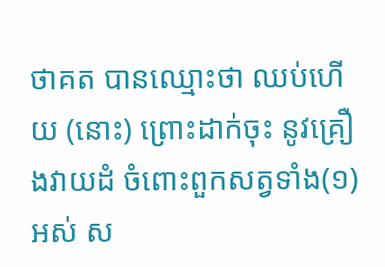ថាគត បានឈ្មោះថា ឈប់ហើយ (នោះ) ព្រោះដាក់ចុះ នូវគ្រឿងវាយដំ ចំពោះពួកសត្វទាំង(១) អស់ ស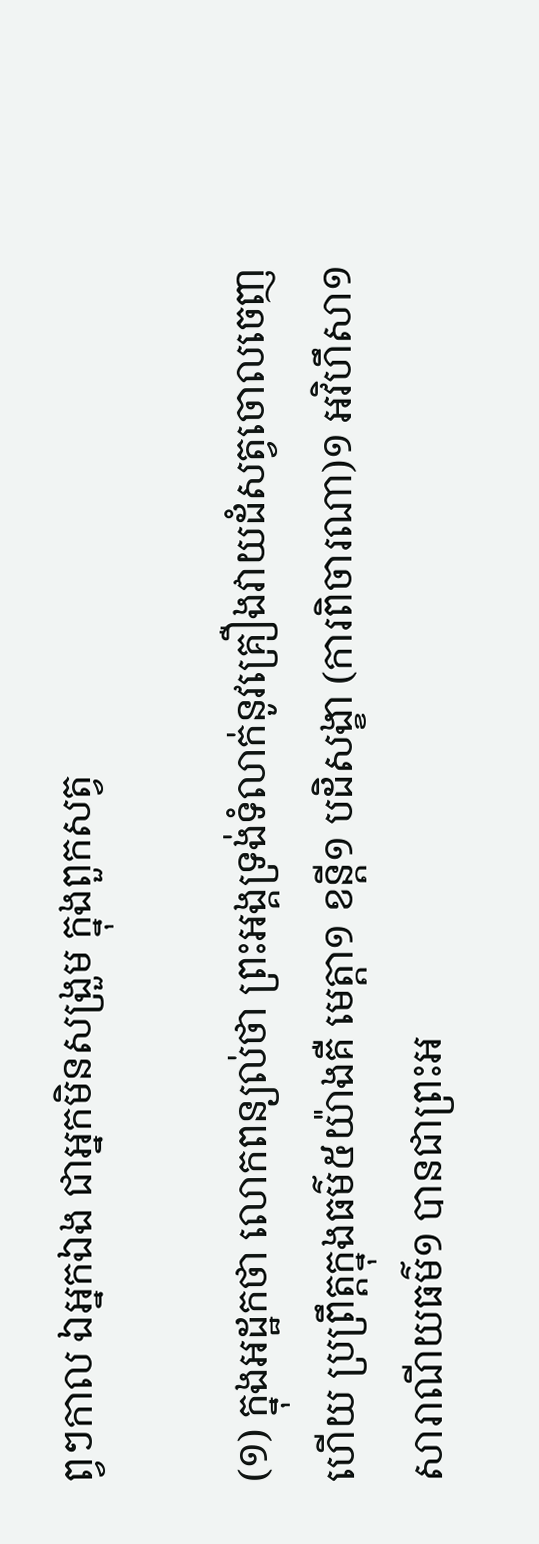ព្វៗកាល ឯអ្នកឯង ជាអ្នកមិនសង្រួម ក្នុងពួកសត្វ

(១) ក្នុងអដ្ឋកថា លោកពន្យល់ថា ព្រះអង្គទ្រង់ទំលាក់នូវគ្រឿងវាយដំសត្វចោលចេញហើយ ប្រព្រឹត្តក្នុងធម៌៥យ៉ាងគឺ មេត្តា១ ខន្តី១ បដិសង្ខា (ការពិចារណា)១ អវិហឹសា១ សារាណីយធម៌១ បានជាព្រះអ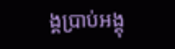ង្គប្រាប់អង្គុ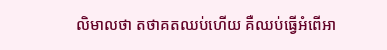លិមាលថា តថាគតឈប់ហើយ គឺឈប់ធ្វើអំពើអា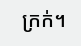ក្រក់។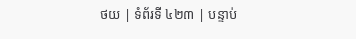ថយ | ទំព័រទី ៤២៣ | បន្ទាប់